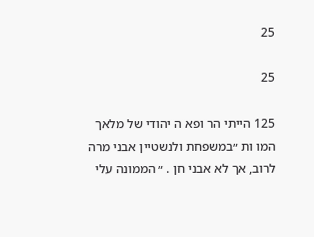25

25

125 הייתי הר ופא ה יהודי של מלאך המו ות ״במשפחת ולנשטיין אבני מרה לרוב, אך לא אבני חן . ״ הממונה עלי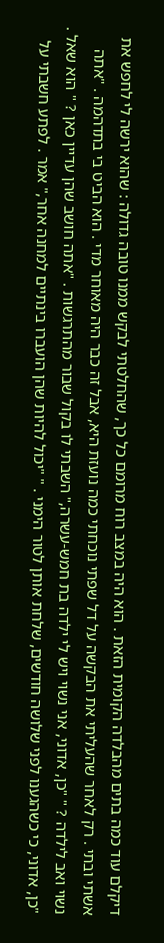דיקלם עוד כמה בתים מהבלדה הקומית הזאת . הוא היה במצב רוח מרומם כל כך, שהחלטתי לבקש ממנו טובה גדולה : שהוא ירשה לי לחפש את אשתי ובתי . רק לאחר שהעליתי את הבקשה על דל שפתי נוכחתי כמה נועזת היא, אבל זה כבר היה מאוחר מדי . הוא הביט בי בתדהמה . "אתה נשוי ואב לילדה ? " "כן, אדוני, אני נשוי ויש לי ילדה בת חמש-עשרה," השבתי לו בקול שבור מהתרגשות . "אתה חושב שהן עדיין כאן ? " הוא שאל . "כן, אדוני, כי כשהגענו לפני שלושה חודשים, שלחת אותן לטור הימני . " "יכול להיות שהן הועברו בינתיים למחנה אחר," אמר . לפתע חשבתי על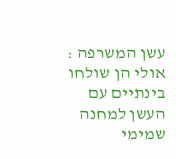עשן המשרפה : אולי הן שולחו בינתיים עם העשן למחנה שמימי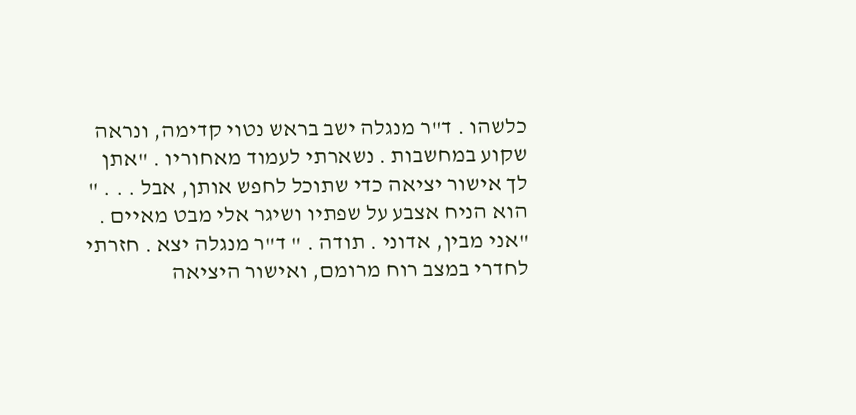כלשהו . ד"ר מנגלה ישב בראש נטוי קדימה, ונראה שקוע במחשבות . נשארתי לעמוד מאחוריו . "אתן לך אישור יציאה כדי שתוכל לחפש אותן, אבל . . . " הוא הניח אצבע על שפתיו ושיגר אלי מבט מאיים . "אני מבין, אדוני . תודה . " ד"ר מנגלה יצא . חזרתי לחדרי במצב רוח מרומם, ואישור היציאה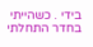בידי . כשהייתי בחדר התחלתי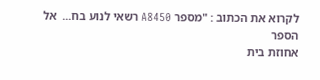לקרוא את הכתוב : "מספר A8450 רשאי לנוע בח...  אל הספר
אחוזת בית